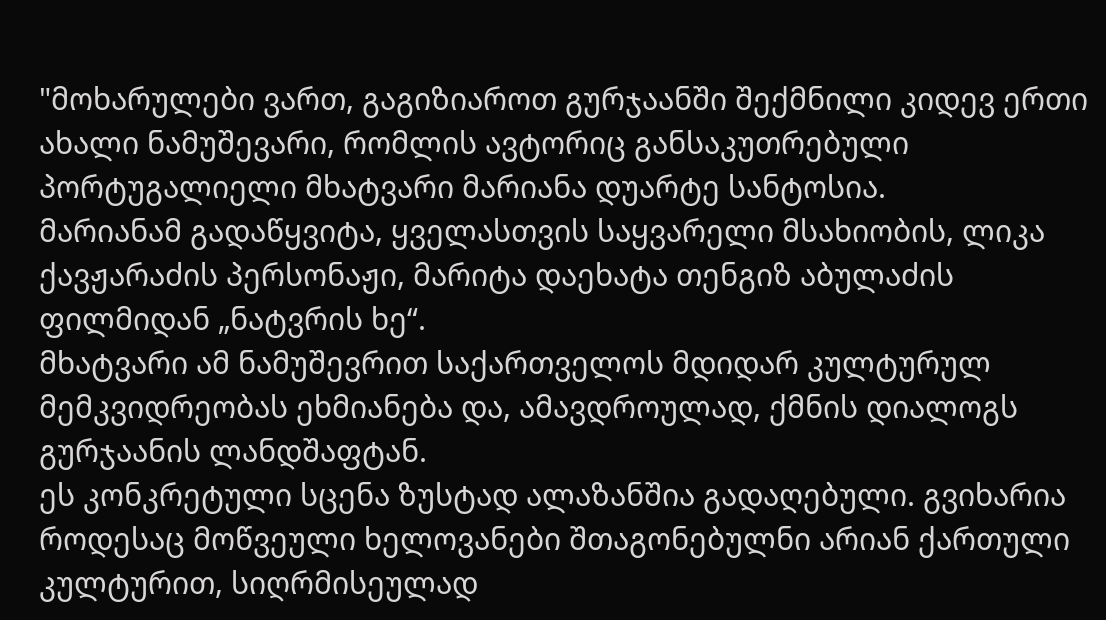"მოხარულები ვართ, გაგიზიაროთ გურჯაანში შექმნილი კიდევ ერთი ახალი ნამუშევარი, რომლის ავტორიც განსაკუთრებული პორტუგალიელი მხატვარი მარიანა დუარტე სანტოსია.
მარიანამ გადაწყვიტა, ყველასთვის საყვარელი მსახიობის, ლიკა ქავჟარაძის პერსონაჟი, მარიტა დაეხატა თენგიზ აბულაძის ფილმიდან „ნატვრის ხე“.
მხატვარი ამ ნამუშევრით საქართველოს მდიდარ კულტურულ მემკვიდრეობას ეხმიანება და, ამავდროულად, ქმნის დიალოგს გურჯაანის ლანდშაფტან.
ეს კონკრეტული სცენა ზუსტად ალაზანშია გადაღებული. გვიხარია როდესაც მოწვეული ხელოვანები შთაგონებულნი არიან ქართული კულტურით, სიღრმისეულად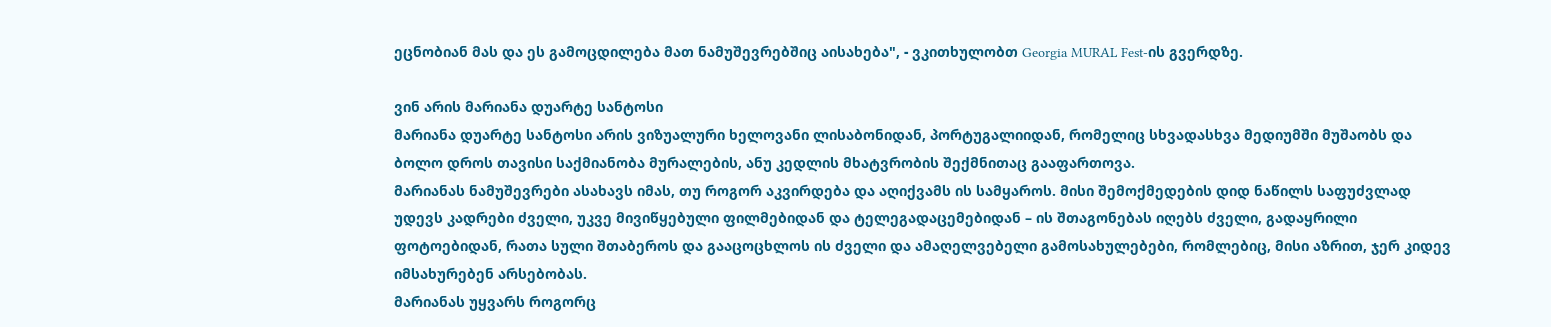ეცნობიან მას და ეს გამოცდილება მათ ნამუშევრებშიც აისახება", - ვკითხულობთ Georgia MURAL Fest-ის გვერდზე.

ვინ არის მარიანა დუარტე სანტოსი
მარიანა დუარტე სანტოსი არის ვიზუალური ხელოვანი ლისაბონიდან, პორტუგალიიდან, რომელიც სხვადასხვა მედიუმში მუშაობს და ბოლო დროს თავისი საქმიანობა მურალების, ანუ კედლის მხატვრობის შექმნითაც გააფართოვა.
მარიანას ნამუშევრები ასახავს იმას, თუ როგორ აკვირდება და აღიქვამს ის სამყაროს. მისი შემოქმედების დიდ ნაწილს საფუძვლად უდევს კადრები ძველი, უკვე მივიწყებული ფილმებიდან და ტელეგადაცემებიდან – ის შთაგონებას იღებს ძველი, გადაყრილი ფოტოებიდან, რათა სული შთაბეროს და გააცოცხლოს ის ძველი და ამაღელვებელი გამოსახულებები, რომლებიც, მისი აზრით, ჯერ კიდევ იმსახურებენ არსებობას.
მარიანას უყვარს როგორც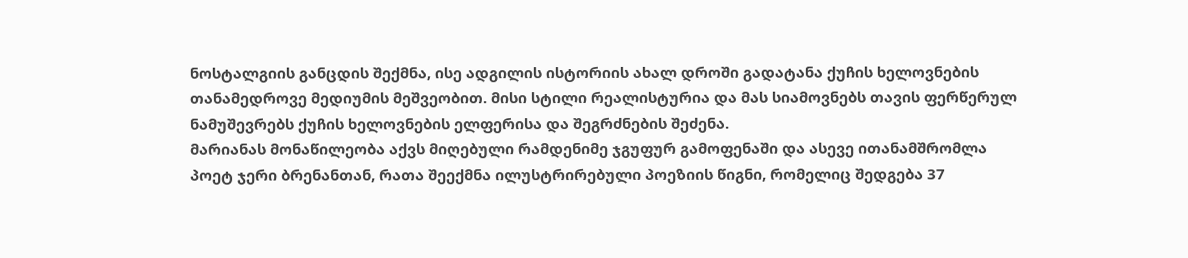ნოსტალგიის განცდის შექმნა, ისე ადგილის ისტორიის ახალ დროში გადატანა ქუჩის ხელოვნების თანამედროვე მედიუმის მეშვეობით. მისი სტილი რეალისტურია და მას სიამოვნებს თავის ფერწერულ ნამუშევრებს ქუჩის ხელოვნების ელფერისა და შეგრძნების შეძენა.
მარიანას მონაწილეობა აქვს მიღებული რამდენიმე ჯგუფურ გამოფენაში და ასევე ითანამშრომლა პოეტ ჯერი ბრენანთან, რათა შეექმნა ილუსტრირებული პოეზიის წიგნი, რომელიც შედგება 37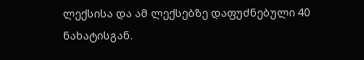ლექსისა და ამ ლექსებზე დაფუძნებული 40 ნახატისგან.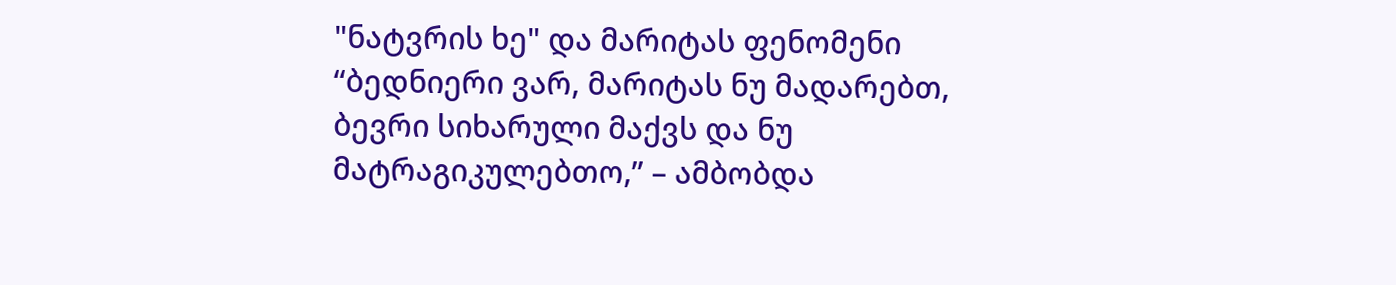"ნატვრის ხე" და მარიტას ფენომენი
“ბედნიერი ვარ, მარიტას ნუ მადარებთ, ბევრი სიხარული მაქვს და ნუ მატრაგიკულებთო,” – ამბობდა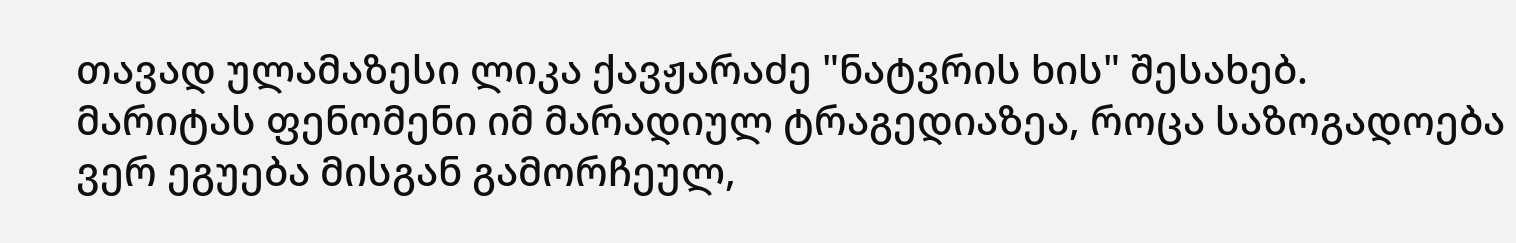თავად ულამაზესი ლიკა ქავჟარაძე "ნატვრის ხის" შესახებ.
მარიტას ფენომენი იმ მარადიულ ტრაგედიაზეა, როცა საზოგადოება ვერ ეგუება მისგან გამორჩეულ,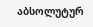აბსოლუტურ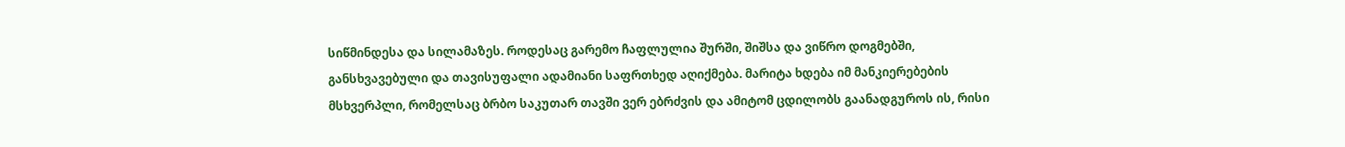სიწმინდესა და სილამაზეს. როდესაც გარემო ჩაფლულია შურში, შიშსა და ვიწრო დოგმებში, განსხვავებული და თავისუფალი ადამიანი საფრთხედ აღიქმება. მარიტა ხდება იმ მანკიერებების მსხვერპლი, რომელსაც ბრბო საკუთარ თავში ვერ ებრძვის და ამიტომ ცდილობს გაანადგუროს ის, რისი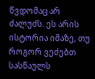წვდომაც არ ძალუძს. ეს არის ისტორია იმაზე, თუ როგორ ვეძებთ სასწაულს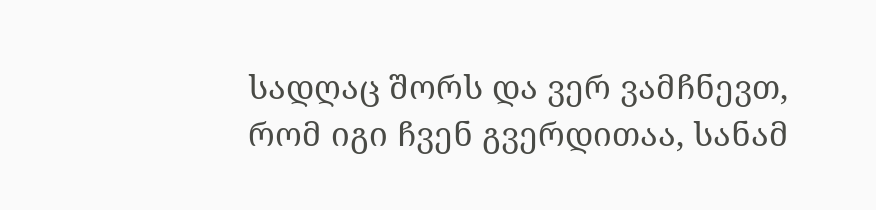სადღაც შორს და ვერ ვამჩნევთ, რომ იგი ჩვენ გვერდითაა, სანამ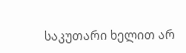საკუთარი ხელით არ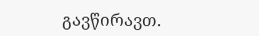გავწირავთ.